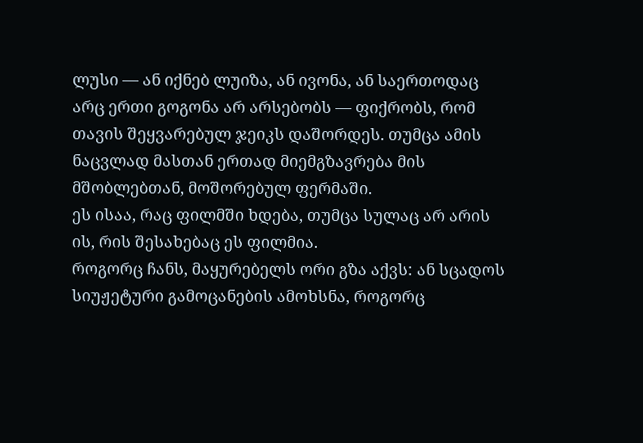ლუსი — ან იქნებ ლუიზა, ან ივონა, ან საერთოდაც არც ერთი გოგონა არ არსებობს — ფიქრობს, რომ თავის შეყვარებულ ჯეიკს დაშორდეს. თუმცა ამის ნაცვლად მასთან ერთად მიემგზავრება მის მშობლებთან, მოშორებულ ფერმაში.
ეს ისაა, რაც ფილმში ხდება, თუმცა სულაც არ არის ის, რის შესახებაც ეს ფილმია.
როგორც ჩანს, მაყურებელს ორი გზა აქვს: ან სცადოს სიუჟეტური გამოცანების ამოხსნა, როგორც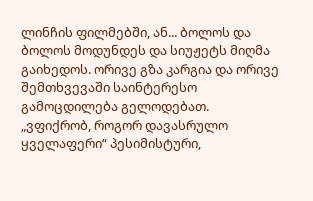ლინჩის ფილმებში, ან... ბოლოს და ბოლოს მოდუნდეს და სიუჟეტს მიღმა გაიხედოს. ორივე გზა კარგია და ორივე შემთხვევაში საინტერესო გამოცდილება გელოდებათ.
„ვფიქრობ, როგორ დავასრულო ყველაფერი“ პესიმისტური,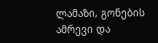ლამაზი, გონების ამრევი და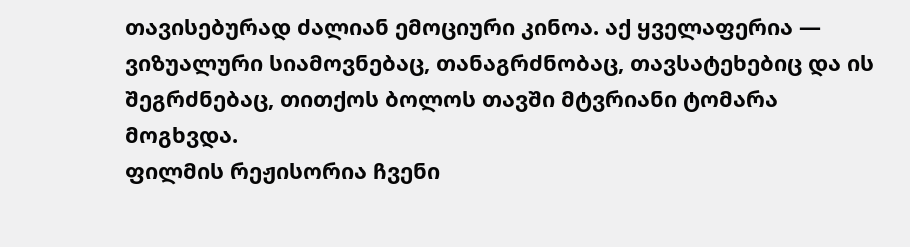თავისებურად ძალიან ემოციური კინოა. აქ ყველაფერია — ვიზუალური სიამოვნებაც, თანაგრძნობაც, თავსატეხებიც და ის შეგრძნებაც, თითქოს ბოლოს თავში მტვრიანი ტომარა მოგხვდა.
ფილმის რეჟისორია ჩვენი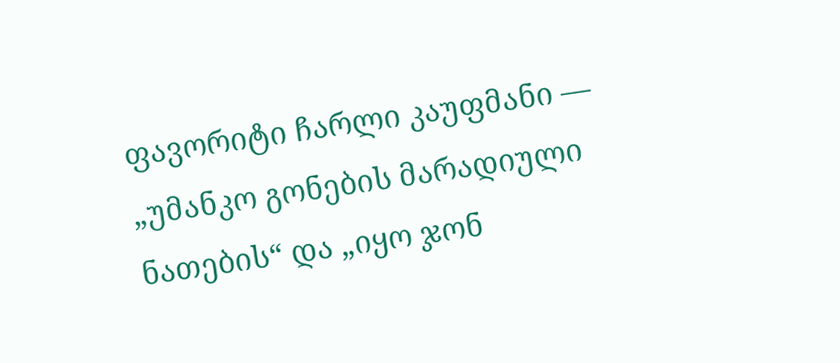ფავორიტი ჩარლი კაუფმანი — „უმანკო გონების მარადიული ნათების“ და „იყო ჯონ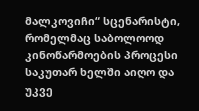მალკოვიჩი“ სცენარისტი, რომელმაც საბოლოოდ კინოწარმოების პროცესი საკუთარ ხელში აიღო და უკვე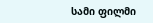სამი ფილმი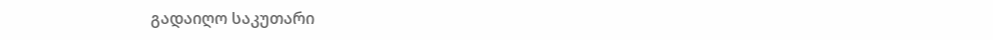გადაიღო საკუთარი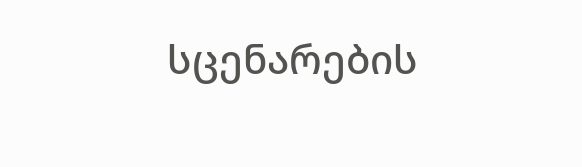სცენარების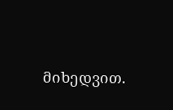მიხედვით.